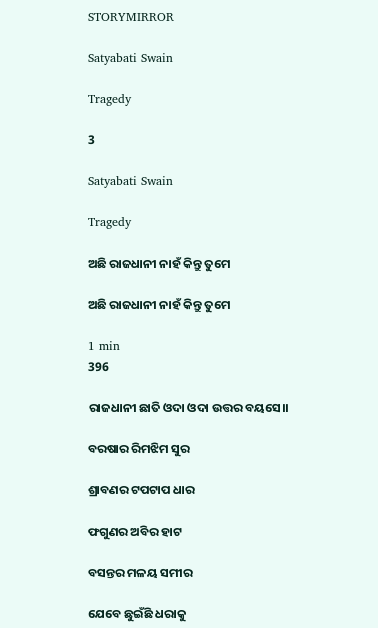STORYMIRROR

Satyabati Swain

Tragedy

3

Satyabati Swain

Tragedy

ଅଛି ରାଜଧାନୀ ନାହଁ କିନ୍ତୁ ତୁମେ

ଅଛି ରାଜଧାନୀ ନାହଁ କିନ୍ତୁ ତୁମେ

1 min
396

ରାଜଧାନୀ ଛାତି ଓଦା ଓଦା ଉତ୍ତର ବୟସେ।।

ବରଷାର ରିମଝିମ ସୁର

ଶ୍ରାବଣର ଟପଟାପ ଧାର

ଫଗୁଣର ଅବିର ହାଟ

ବସନ୍ତର ମଳୟ ସମୀର

ଯେବେ ଛୁଇଁଛି ଧରାକୁ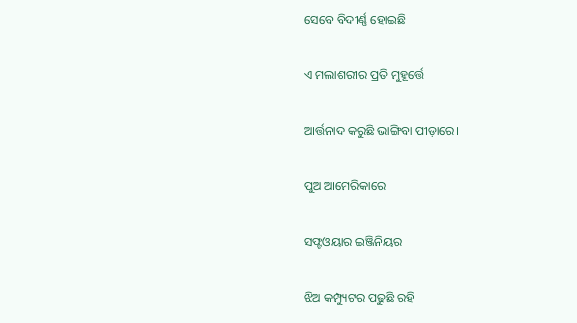ସେବେ ବିଦୀର୍ଣ୍ଣ ହୋଇଛି

ଏ ମଲାଶରୀର ପ୍ରତି ମୁହୂର୍ତ୍ତେ

ଆର୍ତ୍ତନାଦ କରୁଛି ଭାଙ୍ଗିବା ପୀଡ଼ାରେ।

ପୁଅ ଆମେରିକାରେ

ସଫ୍ଟଓୟାର ଇଞ୍ଜିନିୟର

ଝିଅ କମ୍ପ୍ୟୁଟର ପଢୁଛି ରହି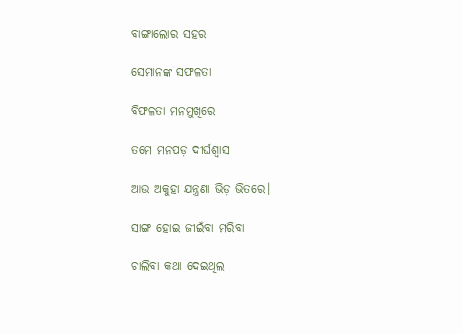ବାଙ୍ଗାଲୋର ସହର

ସେମାନଙ୍କ ସଫଳତା

ବିଫଳତା ମନମୁଖିରେ

ତମେ ମନପଡ଼ ଦୀର୍ଘଶ୍ଵାସ

ଆଉ ଅକୁହା ଯନ୍ତ୍ରଣା ଭିଡ଼ ଭିତରେ।

ସାଙ୍ଗ ହୋଇ ଜୀଇଁବା ମରିବା

ଚାଲିବା କଥା ଦେଇଥିଲ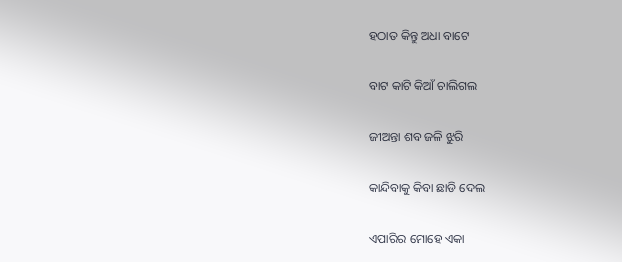ହଠାତ କିନ୍ତୁ ଅଧା ବାଟେ

ବାଟ କାଟି କିଆଁ ଚାଲିଗଲ

ଜୀଅନ୍ତା ଶବ ଜଳି ଝୁରି

କାନ୍ଦିବାକୁ କିବା ଛାଡି ଦେଲ

ଏପାରିର ମୋହେ ଏକା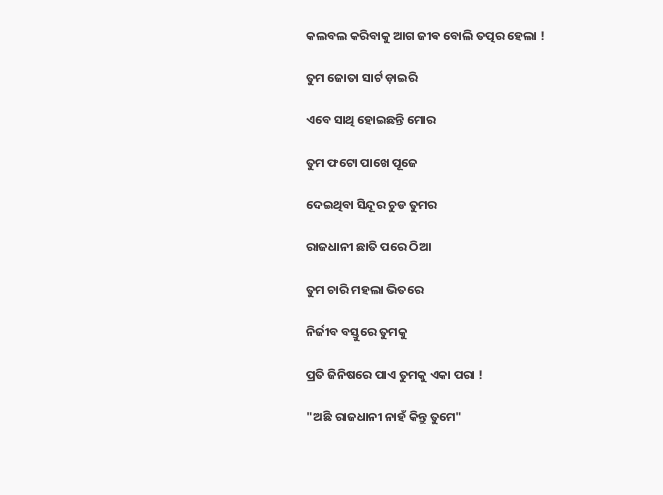କଲବଲ କରିବାକୁ ଆଗ ଜୀଵ ବୋଲି ତତ୍ପର ହେଲା !

ତୁମ ଜୋତା ସାର୍ଟ ଡ଼ାଇରି

ଏବେ ସାଥି ହୋଇଛନ୍ତି ମୋର

ତୁମ ଫଟୋ ପାଖେ ପୂଜେ

ଦେଇଥିବା ସିନ୍ଦୂର ଚୁଡ ତୁମର

ରାଜଧାନୀ ଛାତି ପରେ ଠିଆ

ତୁମ ଚାରି ମହଲା ଭିତରେ

ନିର୍ଜୀବ ବସ୍ତୁରେ ତୁମକୁ

ପ୍ରତି ଜିନିଷରେ ପାଏ ତୁମକୁ ଏକା ପରା !

"ଅଛି ରାଜଧାନୀ ନାହଁ କିନ୍ତୁ ତୁମେ"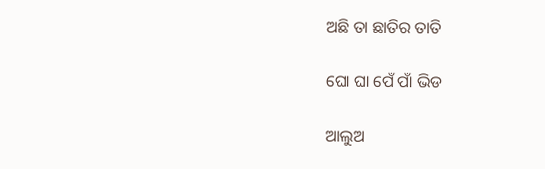ଅଛି ତା ଛାତିର ତାତି

ଘୋ ଘା ପେଁ ପାଁ ଭିଡ

ଆଲୁଅ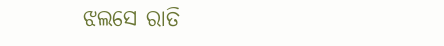ଝଲସେ ରାତି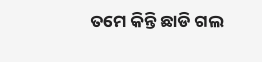ତମେ କିନ୍ତି ଛାଡି ଗଲ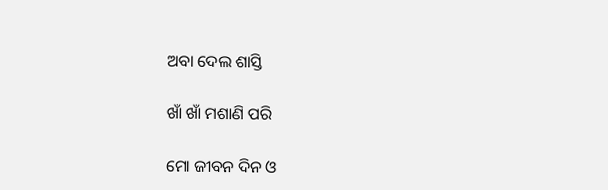ଅବା ଦେଲ ଶାସ୍ତି

ଖାଁ ଖାଁ ମଶାଣି ପରି

ମୋ ଜୀବନ ଦିନ ଓ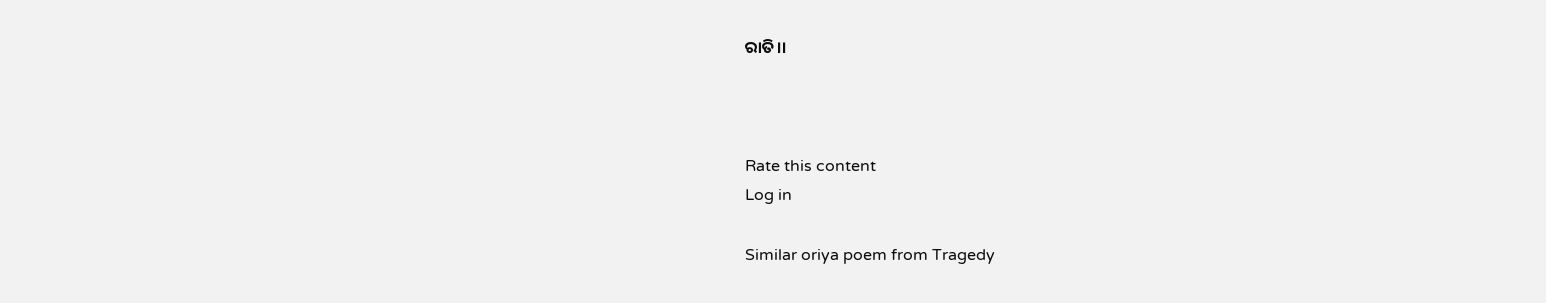ରାତି।।



Rate this content
Log in

Similar oriya poem from Tragedy